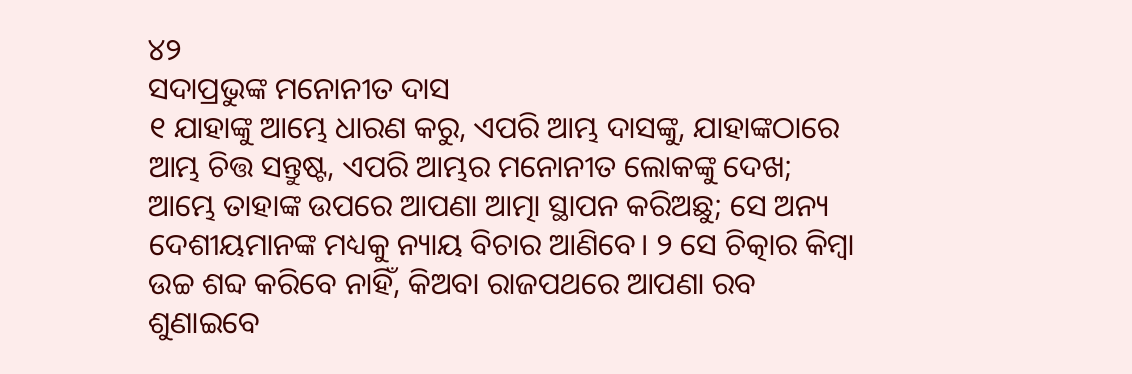୪୨
ସଦାପ୍ରଭୁଙ୍କ ମନୋନୀତ ଦାସ
୧ ଯାହାଙ୍କୁ ଆମ୍ଭେ ଧାରଣ କରୁ, ଏପରି ଆମ୍ଭ ଦାସଙ୍କୁ, ଯାହାଙ୍କଠାରେ ଆମ୍ଭ ଚିତ୍ତ ସନ୍ତୁଷ୍ଟ, ଏପରି ଆମ୍ଭର ମନୋନୀତ ଲୋକଙ୍କୁ ଦେଖ; ଆମ୍ଭେ ତାହାଙ୍କ ଉପରେ ଆପଣା ଆତ୍ମା ସ୍ଥାପନ କରିଅଛୁ; ସେ ଅନ୍ୟ ଦେଶୀୟମାନଙ୍କ ମଧ୍ୟକୁ ନ୍ୟାୟ ବିଚାର ଆଣିବେ। ୨ ସେ ଚିତ୍କାର କିମ୍ବା ଉଚ୍ଚ ଶବ୍ଦ କରିବେ ନାହିଁ, କିଅବା ରାଜପଥରେ ଆପଣା ରବ ଶୁଣାଇବେ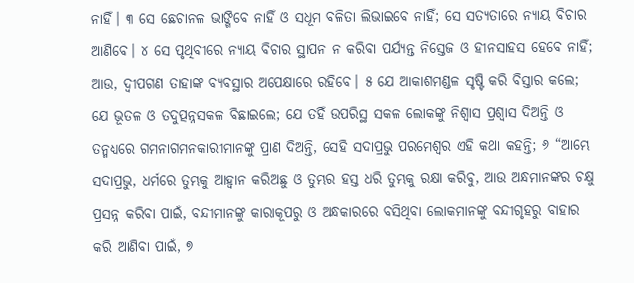ନାହିଁ। ୩ ସେ ଛେଚାନଳ ଭାଙ୍ଗିବେ ନାହିଁ ଓ ସଧୂମ ବଳିତା ଲିଭାଇବେ ନାହିଁ; ସେ ସତ୍ୟତାରେ ନ୍ୟାୟ ବିଚାର ଆଣିବେ। ୪ ସେ ପୃଥିବୀରେ ନ୍ୟାୟ ବିଚାର ସ୍ଥାପନ ନ କରିବା ପର୍ଯ୍ୟନ୍ତ ନିସ୍ତେଜ ଓ ହୀନସାହସ ହେବେ ନାହିଁ; ଆଉ, ଦ୍ୱୀପଗଣ ତାହାଙ୍କ ବ୍ୟବସ୍ଥାର ଅପେକ୍ଷାରେ ରହିବେ। ୫ ଯେ ଆକାଶମଣ୍ଡଳ ସୃଷ୍ଟି କରି ବିସ୍ତାର କଲେ; ଯେ ଭୂତଳ ଓ ତଦୁତ୍ପନ୍ନସକଳ ବିଛାଇଲେ; ଯେ ତହିଁ ଉପରିସ୍ଥ ସକଳ ଲୋକଙ୍କୁ ନିଶ୍ୱାସ ପ୍ରଶ୍ୱାସ ଦିଅନ୍ତି ଓ ତନ୍ମଧ୍ୟରେ ଗମନାଗମନକାରୀମାନଙ୍କୁ ପ୍ରାଣ ଦିଅନ୍ତି, ସେହି ସଦାପ୍ରଭୁ ପରମେଶ୍ୱର ଏହି କଥା କହନ୍ତି; ୬ “ଆମ୍ଭେ ସଦାପ୍ରଭୁ, ଧର୍ମରେ ତୁମ୍ଭକୁ ଆହ୍ୱାନ କରିଅଛୁ ଓ ତୁମ୍ଭର ହସ୍ତ ଧରି ତୁମ୍ଭକୁ ରକ୍ଷା କରିବୁ, ଆଉ ଅନ୍ଧମାନଙ୍କର ଚକ୍ଷୁ ପ୍ରସନ୍ନ କରିବା ପାଇଁ, ବନ୍ଦୀମାନଙ୍କୁ କାରାକୂପରୁ ଓ ଅନ୍ଧକାରରେ ବସିଥିବା ଲୋକମାନଙ୍କୁ ବନ୍ଦୀଗୃହରୁ ବାହାର କରି ଆଣିବା ପାଇଁ, ୭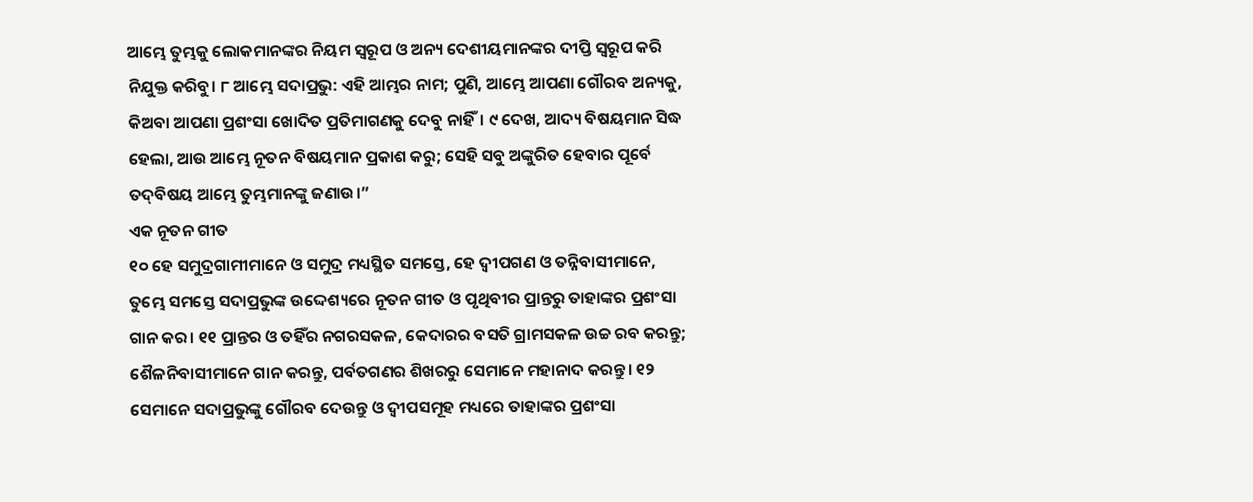ଆମ୍ଭେ ତୁମ୍ଭକୁ ଲୋକମାନଙ୍କର ନିୟମ ସ୍ୱରୂପ ଓ ଅନ୍ୟ ଦେଶୀୟମାନଙ୍କର ଦୀପ୍ତି ସ୍ୱରୂପ କରି ନିଯୁକ୍ତ କରିବୁ। ୮ ଆମ୍ଭେ ସଦାପ୍ରଭୁ: ଏହି ଆମ୍ଭର ନାମ; ପୁଣି, ଆମ୍ଭେ ଆପଣା ଗୌରବ ଅନ୍ୟକୁ, କିଅବା ଆପଣା ପ୍ରଶଂସା ଖୋଦିତ ପ୍ରତିମାଗଣକୁ ଦେବୁ ନାହିଁ। ୯ ଦେଖ, ଆଦ୍ୟ ବିଷୟମାନ ସିଦ୍ଧ ହେଲା, ଆଉ ଆମ୍ଭେ ନୂତନ ବିଷୟମାନ ପ୍ରକାଶ କରୁ; ସେହି ସବୁ ଅଙ୍କୁରିତ ହେବାର ପୂର୍ବେ ତଦ୍‍ବିଷୟ ଆମ୍ଭେ ତୁମ୍ଭମାନଙ୍କୁ ଜଣାଉ।”
ଏକ ନୂତନ ଗୀତ
୧୦ ହେ ସମୁଦ୍ରଗାମୀମାନେ ଓ ସମୁଦ୍ର ମଧ୍ୟସ୍ଥିତ ସମସ୍ତେ, ହେ ଦ୍ୱୀପଗଣ ଓ ତନ୍ନିବାସୀମାନେ, ତୁମ୍ଭେ ସମସ୍ତେ ସଦାପ୍ରଭୁଙ୍କ ଉଦ୍ଦେଶ୍ୟରେ ନୂତନ ଗୀତ ଓ ପୃଥିବୀର ପ୍ରାନ୍ତରୁ ତାହାଙ୍କର ପ୍ରଶଂସା ଗାନ କର। ୧୧ ପ୍ରାନ୍ତର ଓ ତହିଁର ନଗରସକଳ, କେଦାରର ବସତି ଗ୍ରାମସକଳ ଉଚ୍ଚ ରବ କରନ୍ତୁ; ଶୈଳନିବାସୀମାନେ ଗାନ କରନ୍ତୁ, ପର୍ବତଗଣର ଶିଖରରୁ ସେମାନେ ମହାନାଦ କରନ୍ତୁ। ୧୨ ସେମାନେ ସଦାପ୍ରଭୁଙ୍କୁ ଗୌରବ ଦେଉନ୍ତୁ ଓ ଦ୍ୱୀପସମୂହ ମଧ୍ୟରେ ତାହାଙ୍କର ପ୍ରଶଂସା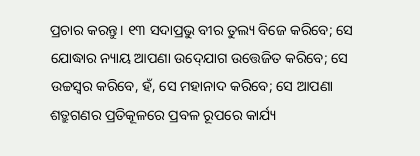ପ୍ରଚାର କରନ୍ତୁ। ୧୩ ସଦାପ୍ରଭୁ ବୀର ତୁଲ୍ୟ ବିଜେ କରିବେ; ସେ ଯୋଦ୍ଧାର ନ୍ୟାୟ ଆପଣା ଉଦ୍‍ଯୋଗ ଉତ୍ତେଜିତ କରିବେ; ସେ ଉଚ୍ଚସ୍ୱର କରିବେ, ହଁ, ସେ ମହାନାଦ କରିବେ; ସେ ଆପଣା ଶତ୍ରୁଗଣର ପ୍ରତିକୂଳରେ ପ୍ରବଳ ରୂପରେ କାର୍ଯ୍ୟ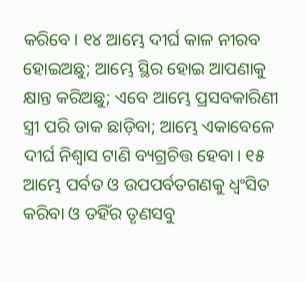କରିବେ। ୧୪ ଆମ୍ଭେ ଦୀର୍ଘ କାଳ ନୀରବ ହୋଇଅଛୁ; ଆମ୍ଭେ ସ୍ଥିର ହୋଇ ଆପଣାକୁ କ୍ଷାନ୍ତ କରିଅଛୁ; ଏବେ ଆମ୍ଭେ ପ୍ରସବକାରିଣୀ ସ୍ତ୍ରୀ ପରି ଡାକ ଛାଡ଼ିବା; ଆମ୍ଭେ ଏକାବେଳେ ଦୀର୍ଘ ନିଶ୍ୱାସ ଟାଣି ବ୍ୟଗ୍ରଚିତ୍ତ ହେବା। ୧୫ ଆମ୍ଭେ ପର୍ବତ ଓ ଉପପର୍ବତଗଣକୁ ଧ୍ୱଂସିତ କରିବା ଓ ତହିଁର ତୃଣସବୁ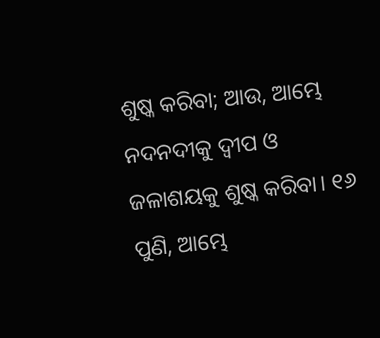ଶୁଷ୍କ କରିବା; ଆଉ, ଆମ୍ଭେ ନଦନଦୀକୁ ଦ୍ୱୀପ ଓ ଜଳାଶୟକୁ ଶୁଷ୍କ କରିବା। ୧୬ ପୁଣି, ଆମ୍ଭେ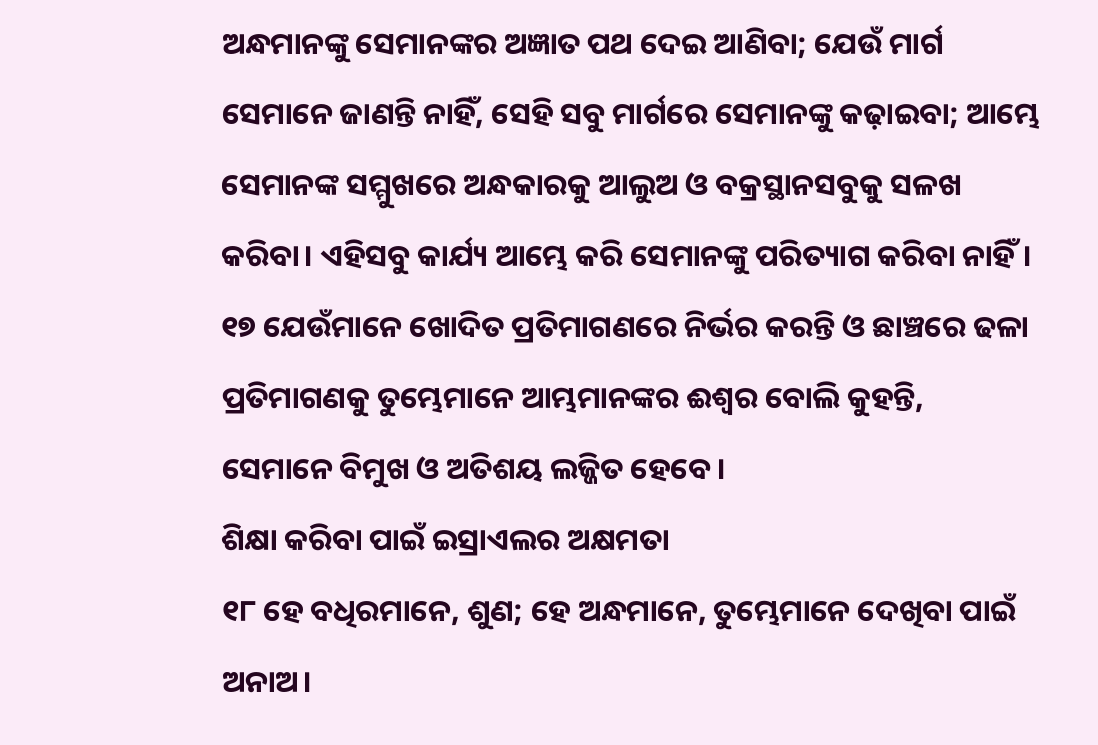ଅନ୍ଧମାନଙ୍କୁ ସେମାନଙ୍କର ଅଜ୍ଞାତ ପଥ ଦେଇ ଆଣିବା; ଯେଉଁ ମାର୍ଗ ସେମାନେ ଜାଣନ୍ତି ନାହିଁ, ସେହି ସବୁ ମାର୍ଗରେ ସେମାନଙ୍କୁ କଢ଼ାଇବା; ଆମ୍ଭେ ସେମାନଙ୍କ ସମ୍ମୁଖରେ ଅନ୍ଧକାରକୁ ଆଲୁଅ ଓ ବକ୍ରସ୍ଥାନସବୁକୁ ସଳଖ କରିବା। ଏହିସବୁ କାର୍ଯ୍ୟ ଆମ୍ଭେ କରି ସେମାନଙ୍କୁ ପରିତ୍ୟାଗ କରିବା ନାହିଁ। ୧୭ ଯେଉଁମାନେ ଖୋଦିତ ପ୍ରତିମାଗଣରେ ନିର୍ଭର କରନ୍ତି ଓ ଛାଞ୍ଚରେ ଢଳା ପ୍ରତିମାଗଣକୁ ତୁମ୍ଭେମାନେ ଆମ୍ଭମାନଙ୍କର ଈଶ୍ୱର ବୋଲି କୁହନ୍ତି, ସେମାନେ ବିମୁଖ ଓ ଅତିଶୟ ଲଜ୍ଜିତ ହେବେ।
ଶିକ୍ଷା କରିବା ପାଇଁ ଇସ୍ରାଏଲର ଅକ୍ଷମତା
୧୮ ହେ ବଧିରମାନେ, ଶୁଣ; ହେ ଅନ୍ଧମାନେ, ତୁମ୍ଭେମାନେ ଦେଖିବା ପାଇଁ ଅନାଅ।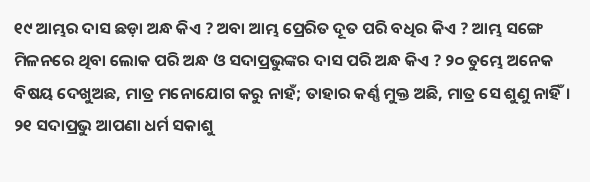୧୯ ଆମ୍ଭର ଦାସ ଛଡ଼ା ଅନ୍ଧ କିଏ ? ଅବା ଆମ୍ଭ ପ୍ରେରିତ ଦୂତ ପରି ବଧିର କିଏ ? ଆମ୍ଭ ସଙ୍ଗେ ମିଳନରେ ଥିବା ଲୋକ ପରି ଅନ୍ଧ ଓ ସଦାପ୍ରଭୁଙ୍କର ଦାସ ପରି ଅନ୍ଧ କିଏ ? ୨୦ ତୁମ୍ଭେ ଅନେକ ବିଷୟ ଦେଖୁଅଛ, ମାତ୍ର ମନୋଯୋଗ କରୁ ନାହଁ; ତାହାର କର୍ଣ୍ଣ ମୁକ୍ତ ଅଛି, ମାତ୍ର ସେ ଶୁଣୁ ନାହିଁ। ୨୧ ସଦାପ୍ରଭୁ ଆପଣା ଧର୍ମ ସକାଶୁ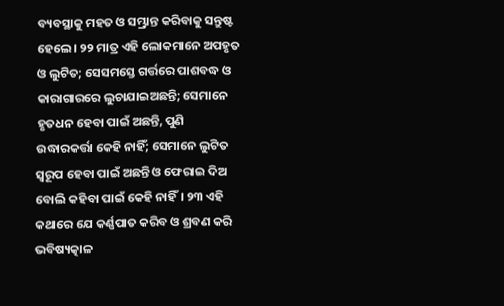ବ୍ୟବସ୍ଥାକୁ ମହତ ଓ ସମ୍ଭ୍ରାନ୍ତ କରିବାକୁ ସନ୍ତୁଷ୍ଟ ହେଲେ। ୨୨ ମାତ୍ର ଏହି ଲୋକମାନେ ଅପହୃତ ଓ ଲୁଟିତ; ସେସମସ୍ତେ ଗର୍ତ୍ତରେ ପାଶବଦ୍ଧ ଓ କାରାଗାରରେ ଲୁଚାଯାଇଅଛନ୍ତି; ସେମାନେ ହୃତଧନ ହେବା ପାଇଁ ଅଛନ୍ତି, ପୁଣି ଉଦ୍ଧାରକର୍ତ୍ତା କେହି ନାହିଁ; ସେମାନେ ଲୁଟିତ ସ୍ୱରୂପ ହେବା ପାଇଁ ଅଛନ୍ତି ଓ ଫେରାଇ ଦିଅ ବୋଲି କହିବା ପାଇଁ କେହି ନାହିଁ। ୨୩ ଏହି କଥାରେ ଯେ କର୍ଣ୍ଣପାତ କରିବ ଓ ଶ୍ରବଣ କରି ଭବିଷ୍ୟତ୍କାଳ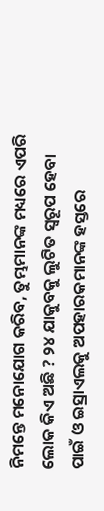ନିମନ୍ତେ ମନୋଯୋଗ କରିବ, ତୁମ୍ଭମାନଙ୍କ ମଧ୍ୟରେ ଏପରି ଲୋକ କିଏ ଅଛି ? ୨୪ ଯାକୁବକୁ ଲୁଟିତ ସ୍ୱରୂପ ହେବା ପାଇଁ ଓ ଇସ୍ରାଏଲକୁ ଅପହାରକମାନଙ୍କ ହସ୍ତରେ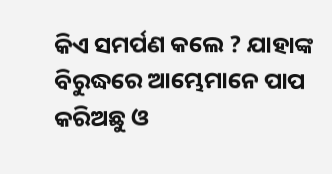କିଏ ସମର୍ପଣ କଲେ ? ଯାହାଙ୍କ ବିରୁଦ୍ଧରେ ଆମ୍ଭେମାନେ ପାପ କରିଅଛୁ ଓ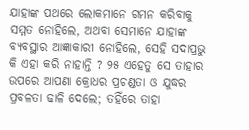ଯାହାଙ୍କ ପଥରେ ଲୋକମାନେ ଗମନ କରିବାକୁ ସମ୍ମତ ନୋହିଲେ, ଅଥବା ସେମାନେ ଯାହାଙ୍କ ବ୍ୟବସ୍ଥାର ଆଜ୍ଞାକାରୀ ନୋହିଲେ, ସେହି ସଦାପ୍ରଭୁ କି ଏହା କରି ନାହାନ୍ତି ? ୨୫ ଏହେତୁ ସେ ତାହାର ଉପରେ ଆପଣା କ୍ରୋଧର ପ୍ରଚଣ୍ଡତା ଓ ଯୁଦ୍ଧର ପ୍ରବଳତା ଢାଳି ଦେଲେ; ତହିଁରେ ତାହା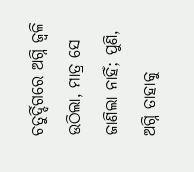ଚତୁର୍ଦ୍ଦିଗରେ ଅଗ୍ନି ଜ୍ୱଳି ଉଠିଲା, ମାତ୍ର ସେ ଜାଣିଲା ନାହିଁ; ପୁଣି, ଅଗ୍ନି ତାହାକୁ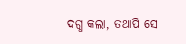ଦଗ୍ଧ କଲା, ତଥାପି ସେ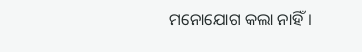ମନୋଯୋଗ କଲା ନାହିଁ।